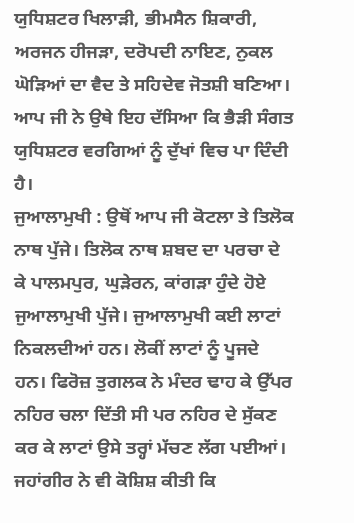ਯੁਧਿਸ਼ਟਰ ਖਿਲਾੜੀ, ਭੀਮਸੈਨ ਸ਼ਿਕਾਰੀ, ਅਰਜਨ ਹੀਜੜਾ, ਦਰੋਪਦੀ ਨਾਇਣ, ਨੁਕਲ ਘੋੜਿਆਂ ਦਾ ਵੈਦ ਤੇ ਸਹਿਦੇਵ ਜੋਤਸ਼ੀ ਬਣਿਆ। ਆਪ ਜੀ ਨੇ ਉਥੇ ਇਹ ਦੱਸਿਆ ਕਿ ਭੈੜੀ ਸੰਗਤ ਯੁਧਿਸ਼ਟਰ ਵਰਗਿਆਂ ਨੂੰ ਦੁੱਖਾਂ ਵਿਚ ਪਾ ਦਿੰਦੀ ਹੈ।
ਜੁਆਲਾਮੁਖੀ : ਉਥੋਂ ਆਪ ਜੀ ਕੋਟਲਾ ਤੇ ਤਿਲੋਕ ਨਾਥ ਪੁੱਜੇ। ਤਿਲੋਕ ਨਾਥ ਸ਼ਬਦ ਦਾ ਪਰਚਾ ਦੇ ਕੇ ਪਾਲਮਪੁਰ, ਘੁੜੇਰਨ, ਕਾਂਗੜਾ ਹੁੰਦੇ ਹੋਏ ਜੁਆਲਾਮੁਖੀ ਪੁੱਜੇ। ਜੁਆਲਾਮੁਖੀ ਕਈ ਲਾਟਾਂ ਨਿਕਲਦੀਆਂ ਹਨ। ਲੋਕੀਂ ਲਾਟਾਂ ਨੂੰ ਪੂਜਦੇ ਹਨ। ਫਿਰੋਜ਼ ਤੁਗਲਕ ਨੇ ਮੰਦਰ ਢਾਹ ਕੇ ਉੱਪਰ ਨਹਿਰ ਚਲਾ ਦਿੱਤੀ ਸੀ ਪਰ ਨਹਿਰ ਦੇ ਸੁੱਕਣ ਕਰ ਕੇ ਲਾਟਾਂ ਉਸੇ ਤਰ੍ਹਾਂ ਮੱਚਣ ਲੱਗ ਪਈਆਂ। ਜਹਾਂਗੀਰ ਨੇ ਵੀ ਕੋਸ਼ਿਸ਼ ਕੀਤੀ ਕਿ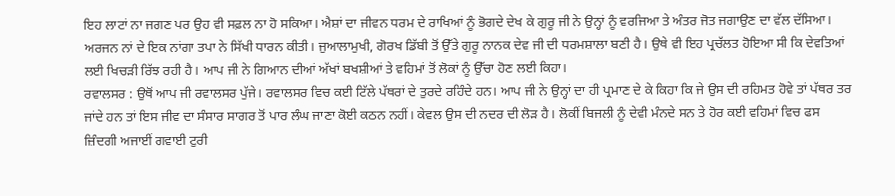ਇਹ ਲਾਟਾਂ ਨਾ ਜਗਣ ਪਰ ਉਹ ਵੀ ਸਫ਼ਲ ਨਾ ਹੋ ਸਕਿਆ। ਐਸ਼ਾਂ ਦਾ ਜੀਵਨ ਧਰਮ ਦੇ ਰਾਖਿਆਂ ਨੂੰ ਭੋਗਦੇ ਦੇਖ ਕੇ ਗੁਰੂ ਜੀ ਨੇ ਉਨ੍ਹਾਂ ਨੂੰ ਵਰਜਿਆ ਤੇ ਅੰਤਰ ਜੋਤ ਜਗਾਉਣ ਦਾ ਵੱਲ ਦੱਸਿਆ। ਅਰਜਨ ਨਾਂ ਦੇ ਇਕ ਨਾਂਗਾ ਤਪਾ ਨੇ ਸਿੱਖੀ ਧਾਰਨ ਕੀਤੀ। ਜੁਆਲਾਮੁਖੀ, ਗੋਰਖ ਡਿੱਬੀ ਤੋਂ ਉੱਤੇ ਗੁਰੂ ਨਾਨਕ ਦੇਵ ਜੀ ਦੀ ਧਰਮਸ਼ਾਲਾ ਬਣੀ ਹੈ। ਉਥੇ ਵੀ ਇਹ ਪ੍ਰਚੱਲਤ ਹੋਇਆ ਸੀ ਕਿ ਦੇਵਤਿਆਂ ਲਈ ਖਿਚੜੀ ਰਿੱਝ ਰਹੀ ਹੈ। ਆਪ ਜੀ ਨੇ ਗਿਆਨ ਦੀਆਂ ਅੱਖਾਂ ਬਖਸ਼ੀਆਂ ਤੇ ਵਹਿਮਾਂ ਤੋਂ ਲੋਕਾਂ ਨੂੰ ਉੱਚਾ ਹੋਣ ਲਈ ਕਿਹਾ।
ਰਵਾਲਸਰ : ਉਥੋਂ ਆਪ ਜੀ ਰਵਾਲਸਰ ਪੁੱਜੇ। ਰਵਾਲਸਰ ਵਿਚ ਕਈ ਟਿੱਲੇ ਪੱਥਰਾਂ ਦੇ ਤੁਰਦੇ ਰਹਿੰਦੇ ਹਨ। ਆਪ ਜੀ ਨੇ ਉਨ੍ਹਾਂ ਦਾ ਹੀ ਪ੍ਰਮਾਣ ਦੇ ਕੇ ਕਿਹਾ ਕਿ ਜੇ ਉਸ ਦੀ ਰਹਿਮਤ ਹੋਵੇ ਤਾਂ ਪੱਥਰ ਤਰ ਜਾਂਦੇ ਹਨ ਤਾਂ ਇਸ ਜੀਵ ਦਾ ਸੰਸਾਰ ਸਾਗਰ ਤੋਂ ਪਾਰ ਲੰਘ ਜਾਣਾ ਕੋਈ ਕਠਨ ਨਹੀਂ। ਕੇਵਲ ਉਸ ਦੀ ਨਦਰ ਦੀ ਲੋੜ ਹੈ। ਲੋਕੀਂ ਬਿਜਲੀ ਨੂੰ ਦੇਵੀ ਮੰਨਦੇ ਸਨ ਤੇ ਹੋਰ ਕਈ ਵਹਿਮਾਂ ਵਿਚ ਫਸ ਜ਼ਿੰਦਗੀ ਅਜਾਈਂ ਗਵਾਈ ਟੁਰੀ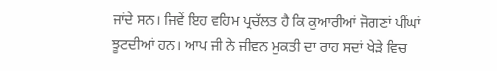ਜਾਂਦੇ ਸਨ। ਜਿਵੇਂ ਇਹ ਵਹਿਮ ਪ੍ਰਚੱਲਤ ਹੈ ਕਿ ਕੁਆਰੀਆਂ ਜੋਗਣਾਂ ਪੀਂਘਾਂ ਝੂਟਦੀਆਂ ਹਨ। ਆਪ ਜੀ ਨੇ ਜੀਵਨ ਮੁਕਤੀ ਦਾ ਰਾਹ ਸਦਾਂ ਖੇੜੇ ਵਿਚ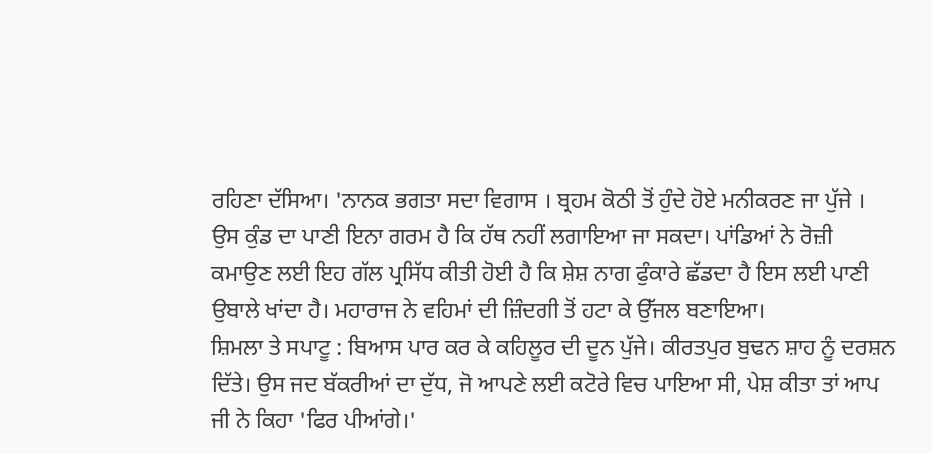ਰਹਿਣਾ ਦੱਸਿਆ। 'ਨਾਨਕ ਭਗਤਾ ਸਦਾ ਵਿਗਾਸ । ਬ੍ਰਹਮ ਕੋਠੀ ਤੋਂ ਹੁੰਦੇ ਹੋਏ ਮਨੀਕਰਣ ਜਾ ਪੁੱਜੇ । ਉਸ ਕੁੰਡ ਦਾ ਪਾਣੀ ਇਨਾ ਗਰਮ ਹੈ ਕਿ ਹੱਥ ਨਹੀਂ ਲਗਾਇਆ ਜਾ ਸਕਦਾ। ਪਾਂਡਿਆਂ ਨੇ ਰੋਜ਼ੀ ਕਮਾਉਣ ਲਈ ਇਹ ਗੱਲ ਪ੍ਰਸਿੱਧ ਕੀਤੀ ਹੋਈ ਹੈ ਕਿ ਸ਼ੇਸ਼ ਨਾਗ ਫੁੰਕਾਰੇ ਛੱਡਦਾ ਹੈ ਇਸ ਲਈ ਪਾਣੀ ਉਬਾਲੇ ਖਾਂਦਾ ਹੈ। ਮਹਾਰਾਜ ਨੇ ਵਹਿਮਾਂ ਦੀ ਜ਼ਿੰਦਗੀ ਤੋਂ ਹਟਾ ਕੇ ਉੱਜਲ ਬਣਾਇਆ।
ਸ਼ਿਮਲਾ ਤੇ ਸਪਾਟੂ : ਬਿਆਸ ਪਾਰ ਕਰ ਕੇ ਕਹਿਲੂਰ ਦੀ ਦੂਨ ਪੁੱਜੇ। ਕੀਰਤਪੁਰ ਬੁਢਨ ਸ਼ਾਹ ਨੂੰ ਦਰਸ਼ਨ ਦਿੱਤੇ। ਉਸ ਜਦ ਬੱਕਰੀਆਂ ਦਾ ਦੁੱਧ, ਜੋ ਆਪਣੇ ਲਈ ਕਟੋਰੇ ਵਿਚ ਪਾਇਆ ਸੀ, ਪੇਸ਼ ਕੀਤਾ ਤਾਂ ਆਪ ਜੀ ਨੇ ਕਿਹਾ 'ਫਿਰ ਪੀਆਂਗੇ।'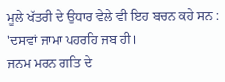ਮੂਲੇ ਖੱਤਰੀ ਦੇ ਉਧਾਰ ਵੇਲੇ ਵੀ ਇਹ ਬਚਨ ਕਹੇ ਸਨ :
'ਦਸਵਾਂ ਜਾਮਾ ਪਹਰਹਿ ਜਬ ਹੀ।
ਜਨਮ ਮਰਨ ਗਤਿ ਦੇ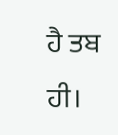ਹੈ ਤਬ ਹੀ।